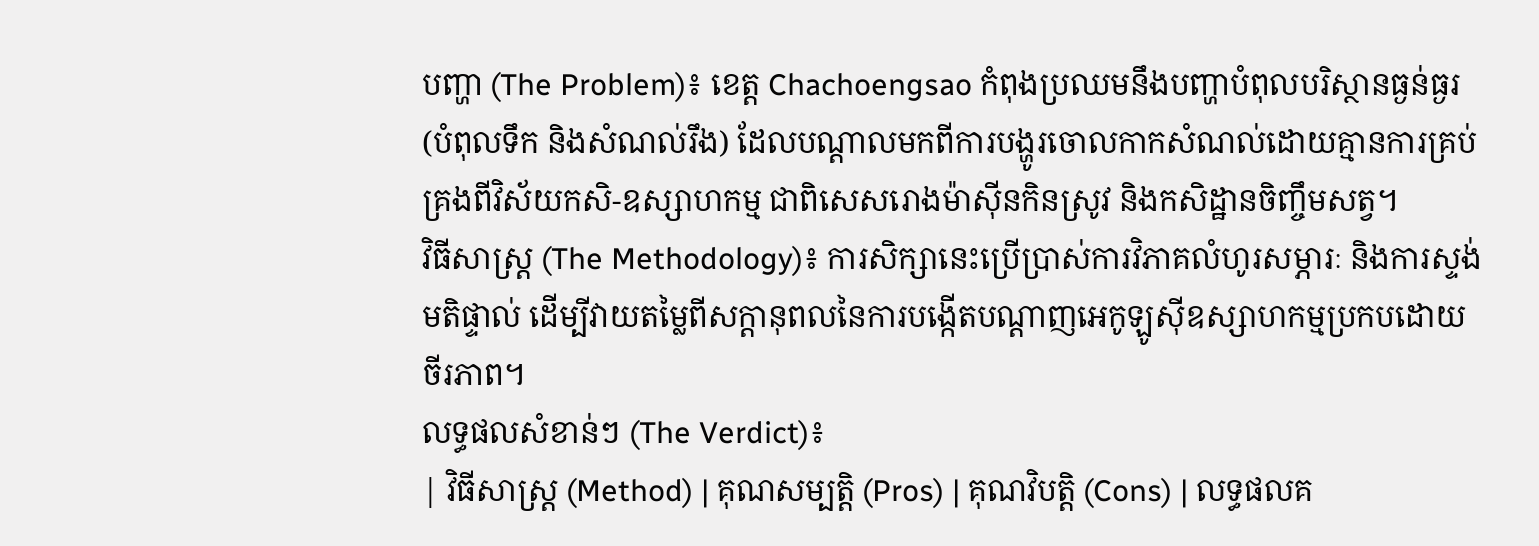បញ្ហា (The Problem)៖ ខេត្ត Chachoengsao កំពុងប្រឈមនឹងបញ្ហាបំពុលបរិស្ថានធ្ងន់ធ្ងរ (បំពុលទឹក និងសំណល់រឹង) ដែលបណ្តាលមកពីការបង្ហូរចោលកាកសំណល់ដោយគ្មានការគ្រប់គ្រងពីវិស័យកសិ-ឧស្សាហកម្ម ជាពិសេសរោងម៉ាស៊ីនកិនស្រូវ និងកសិដ្ឋានចិញ្ចឹមសត្វ។
វិធីសាស្ត្រ (The Methodology)៖ ការសិក្សានេះប្រើប្រាស់ការវិភាគលំហូរសម្ភារៈ និងការស្ទង់មតិផ្ទាល់ ដើម្បីវាយតម្លៃពីសក្តានុពលនៃការបង្កើតបណ្តាញអេកូឡូស៊ីឧស្សាហកម្មប្រកបដោយចីរភាព។
លទ្ធផលសំខាន់ៗ (The Verdict)៖
| វិធីសាស្ត្រ (Method) | គុណសម្បត្តិ (Pros) | គុណវិបត្តិ (Cons) | លទ្ធផលគ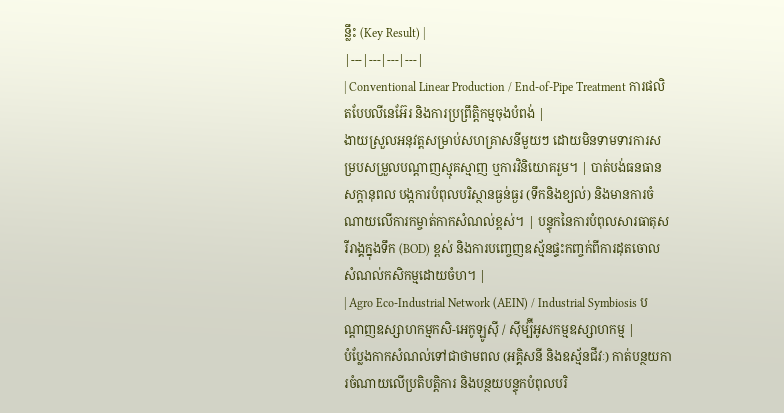ន្លឹះ (Key Result) |
|---|---|---|---|
| Conventional Linear Production / End-of-Pipe Treatment ការផលិតបែបលីនេអ៊ែរ និងការប្រព្រឹត្តិកម្មចុងបំពង់ |
ងាយស្រួលអនុវត្តសម្រាប់សហគ្រាសនីមួយៗ ដោយមិនទាមទារការសម្របសម្រួលបណ្តាញស្មុគស្មាញ ឬការវិនិយោគរួម។ | បាត់បង់ធនធានសក្តានុពល បង្កការបំពុលបរិស្ថានធ្ងន់ធ្ងរ (ទឹកនិងខ្យល់) និងមានការចំណាយលើការកម្ចាត់កាកសំណល់ខ្ពស់។ | បន្ទុកនៃការបំពុលសារធាតុសរីរាង្គក្នុងទឹក (BOD) ខ្ពស់ និងការបញ្ចេញឧស្ម័នផ្ទះកញ្ចក់ពីការដុតចោលសំណល់កសិកម្មដោយចំហ។ |
| Agro Eco-Industrial Network (AEIN) / Industrial Symbiosis បណ្តាញឧស្សាហកម្មកសិ-អេកូឡូស៊ី / ស៊ីម្ប៊ីអូសកម្មឧស្សាហកម្ម |
បំប្លែងកាកសំណល់ទៅជាថាមពល (អគ្គិសនី និងឧស្ម័នជីវៈ) កាត់បន្ថយការចំណាយលើប្រតិបត្តិការ និងបន្ថយបន្ទុកបំពុលបរិ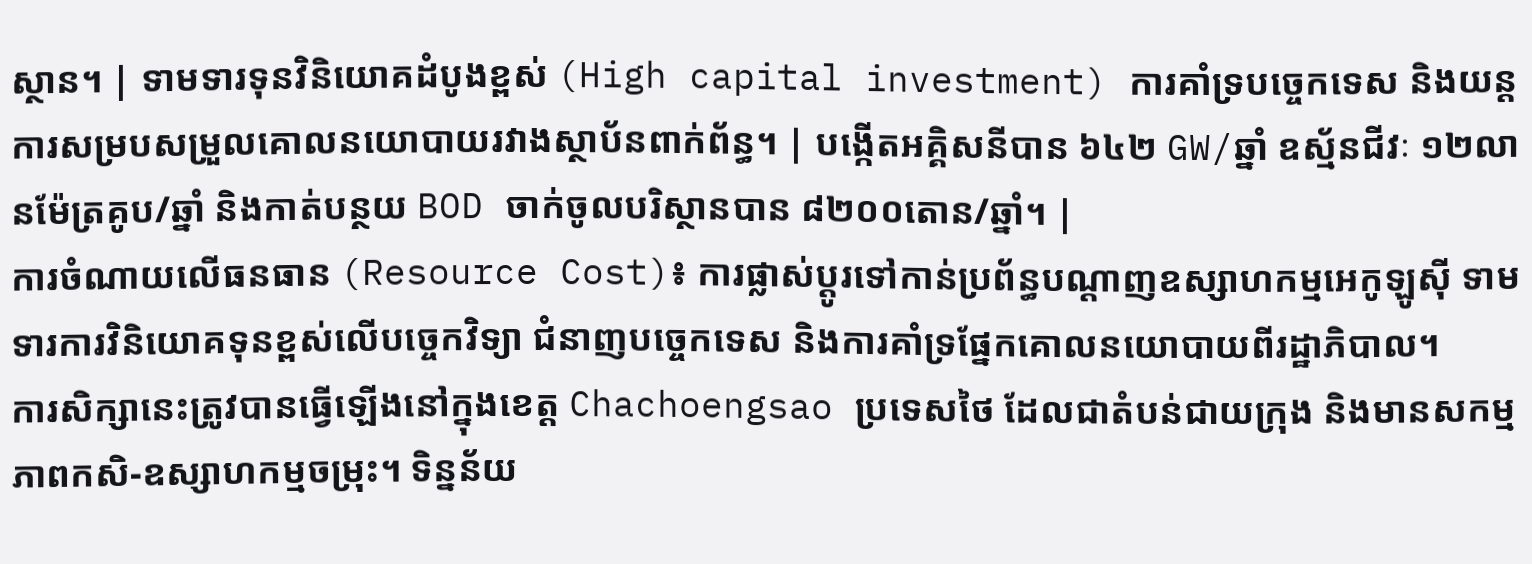ស្ថាន។ | ទាមទារទុនវិនិយោគដំបូងខ្ពស់ (High capital investment) ការគាំទ្របច្ចេកទេស និងយន្តការសម្របសម្រួលគោលនយោបាយរវាងស្ថាប័នពាក់ព័ន្ធ។ | បង្កើតអគ្គិសនីបាន ៦៤២ GW/ឆ្នាំ ឧស្ម័នជីវៈ ១២លានម៉ែត្រគូប/ឆ្នាំ និងកាត់បន្ថយ BOD ចាក់ចូលបរិស្ថានបាន ៨២០០តោន/ឆ្នាំ។ |
ការចំណាយលើធនធាន (Resource Cost)៖ ការផ្លាស់ប្តូរទៅកាន់ប្រព័ន្ធបណ្តាញឧស្សាហកម្មអេកូឡូស៊ី ទាមទារការវិនិយោគទុនខ្ពស់លើបច្ចេកវិទ្យា ជំនាញបច្ចេកទេស និងការគាំទ្រផ្នែកគោលនយោបាយពីរដ្ឋាភិបាល។
ការសិក្សានេះត្រូវបានធ្វើឡើងនៅក្នុងខេត្ត Chachoengsao ប្រទេសថៃ ដែលជាតំបន់ជាយក្រុង និងមានសកម្មភាពកសិ-ឧស្សាហកម្មចម្រុះ។ ទិន្នន័យ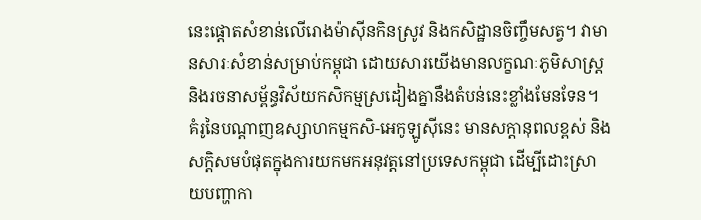នេះផ្តោតសំខាន់លើរោងម៉ាស៊ីនកិនស្រូវ និងកសិដ្ឋានចិញ្ចឹមសត្វ។ វាមានសារៈសំខាន់សម្រាប់កម្ពុជា ដោយសារយើងមានលក្ខណៈភូមិសាស្ត្រ និងរចនាសម្ព័ន្ធវិស័យកសិកម្មស្រដៀងគ្នានឹងតំបន់នេះខ្លាំងមែនទែន។
គំរូនៃបណ្តាញឧស្សាហកម្មកសិ-អេកូឡូស៊ីនេះ មានសក្តានុពលខ្ពស់ និងសក្តិសមបំផុតក្នុងការយកមកអនុវត្តនៅប្រទេសកម្ពុជា ដើម្បីដោះស្រាយបញ្ហាកា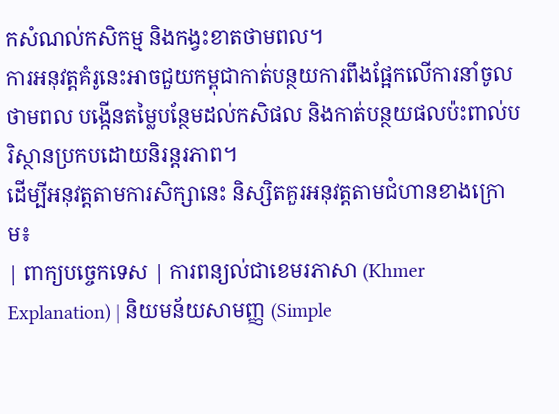កសំណល់កសិកម្ម និងកង្វះខាតថាមពល។
ការអនុវត្តគំរូនេះអាចជួយកម្ពុជាកាត់បន្ថយការពឹងផ្អែកលើការនាំចូលថាមពល បង្កើនតម្លៃបន្ថែមដល់កសិផល និងកាត់បន្ថយផលប៉ះពាល់បរិស្ថានប្រកបដោយនិរន្តរភាព។
ដើម្បីអនុវត្តតាមការសិក្សានេះ និស្សិតគួរអនុវត្តតាមជំហានខាងក្រោម៖
| ពាក្យបច្ចេកទេស | ការពន្យល់ជាខេមរភាសា (Khmer Explanation) | និយមន័យសាមញ្ញ (Simple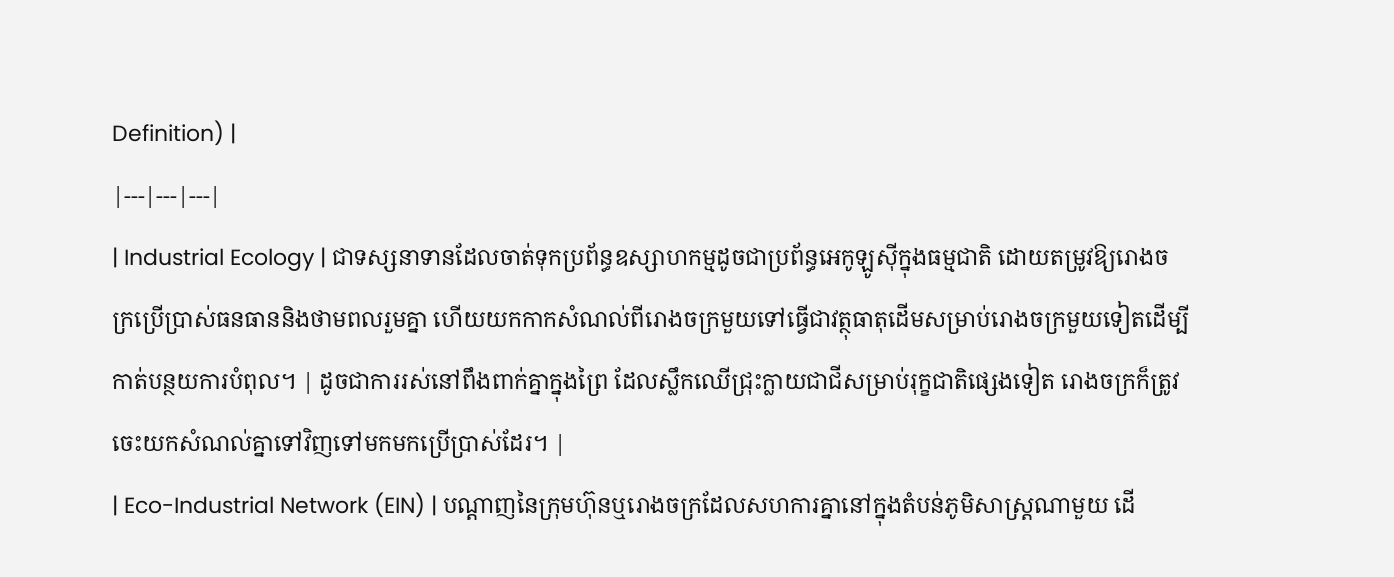Definition) |
|---|---|---|
| Industrial Ecology | ជាទស្សនាទានដែលចាត់ទុកប្រព័ន្ធឧស្សាហកម្មដូចជាប្រព័ន្ធអេកូឡូស៊ីក្នុងធម្មជាតិ ដោយតម្រូវឱ្យរោងចក្រប្រើប្រាស់ធនធាននិងថាមពលរួមគ្នា ហើយយកកាកសំណល់ពីរោងចក្រមួយទៅធ្វើជាវត្ថុធាតុដើមសម្រាប់រោងចក្រមួយទៀតដើម្បីកាត់បន្ថយការបំពុល។ | ដូចជាការរស់នៅពឹងពាក់គ្នាក្នុងព្រៃ ដែលស្លឹកឈើជ្រុះក្លាយជាជីសម្រាប់រុក្ខជាតិផ្សេងទៀត រោងចក្រក៏ត្រូវចេះយកសំណល់គ្នាទៅវិញទៅមកមកប្រើប្រាស់ដែរ។ |
| Eco-Industrial Network (EIN) | បណ្តាញនៃក្រុមហ៊ុនឬរោងចក្រដែលសហការគ្នានៅក្នុងតំបន់ភូមិសាស្ត្រណាមួយ ដើ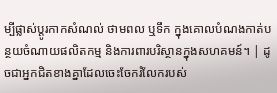ម្បីផ្លាស់ប្តូរកាកសំណល់ ថាមពល ឬទឹក ក្នុងគោលបំណងកាត់បន្ថយចំណាយផលិតកម្ម និងការពារបរិស្ថានក្នុងសហគមន៍។ | ដូចជាអ្នកជិតខាងគ្នាដែលចេះចែករំលែករបស់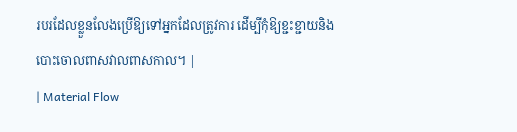របរដែលខ្លួនលែងប្រើឱ្យទៅអ្នកដែលត្រូវការ ដើម្បីកុំឱ្យខ្ជះខ្ជាយនិងបោះចោលពាសវាលពាសកាល។ |
| Material Flow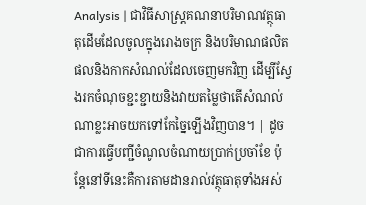Analysis | ជាវិធីសាស្ត្រគណនាបរិមាណវត្ថុធាតុដើមដែលចូលក្នុងរោងចក្រ និងបរិមាណផលិតផលនិងកាកសំណល់ដែលចេញមកវិញ ដើម្បីស្វែងរកចំណុចខ្ជះខ្ជាយនិងវាយតម្លៃថាតើសំណល់ណាខ្លះអាចយកទៅកែច្នៃឡើងវិញបាន។ | ដូចជាការធ្វើបញ្ជីចំណូលចំណាយប្រាក់ប្រចាំខែ ប៉ុន្តែនៅទីនេះគឺការតាមដានរាល់វត្ថុធាតុទាំងអស់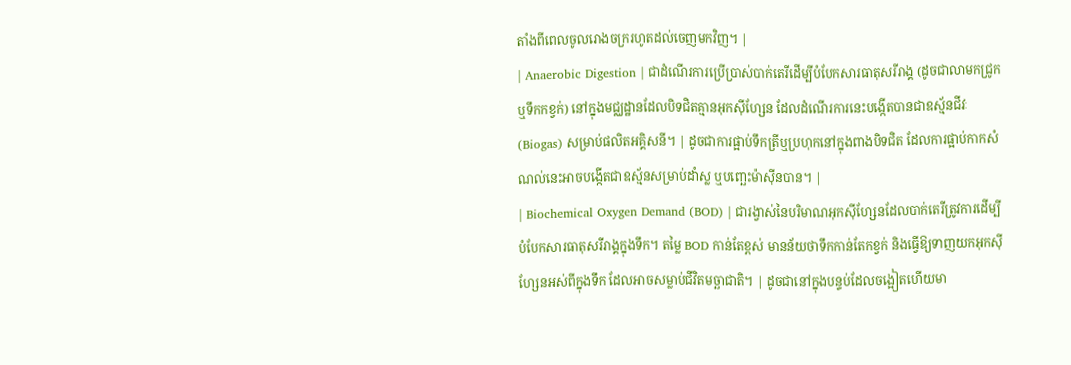តាំងពីពេលចូលរោងចក្ររហូតដល់ចេញមកវិញ។ |
| Anaerobic Digestion | ជាដំណើរការប្រើប្រាស់បាក់តេរីដើម្បីបំបែកសារធាតុសរីរាង្គ (ដូចជាលាមកជ្រូក ឬទឹកកខ្វក់) នៅក្នុងមជ្ឈដ្ឋានដែលបិទជិតគ្មានអុកស៊ីហ្សែន ដែលដំណើរការនេះបង្កើតបានជាឧស្ម័នជីវៈ (Biogas) សម្រាប់ផលិតអគ្គិសនី។ | ដូចជាការផ្អាប់ទឹកត្រីឬប្រហុកនៅក្នុងពាងបិទជិត ដែលការផ្អាប់កាកសំណល់នេះអាចបង្កើតជាឧស្ម័នសម្រាប់ដាំស្ល ឬបញ្ឆេះម៉ាស៊ីនបាន។ |
| Biochemical Oxygen Demand (BOD) | ជារង្វាស់នៃបរិមាណអុកស៊ីហ្សែនដែលបាក់តេរីត្រូវការដើម្បីបំបែកសារធាតុសរីរាង្គក្នុងទឹក។ តម្លៃ BOD កាន់តែខ្ពស់ មានន័យថាទឹកកាន់តែកខ្វក់ និងធ្វើឱ្យទាញយកអុកស៊ីហ្សែនអស់ពីក្នុងទឹក ដែលអាចសម្លាប់ជីវិតមច្ឆាជាតិ។ | ដូចជានៅក្នុងបន្ទប់ដែលចង្អៀតហើយមា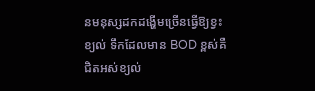នមនុស្សដកដង្ហើមច្រើនធ្វើឱ្យខ្វះខ្យល់ ទឹកដែលមាន BOD ខ្ពស់គឺជិតអស់ខ្យល់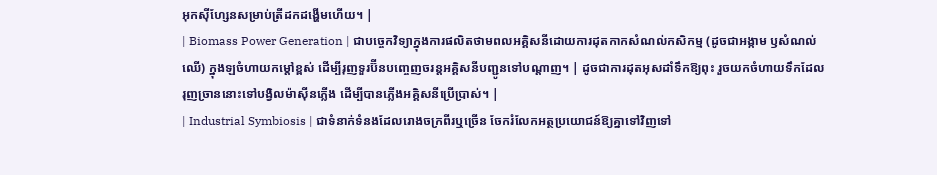អុកស៊ីហ្សែនសម្រាប់ត្រីដកដង្ហើមហើយ។ |
| Biomass Power Generation | ជាបច្ចេកវិទ្យាក្នុងការផលិតថាមពលអគ្គិសនីដោយការដុតកាកសំណល់កសិកម្ម (ដូចជាអង្កាម ឫសំណល់ឈើ) ក្នុងឡចំហាយកម្តៅខ្ពស់ ដើម្បីរុញទួរប៊ីនបញ្ចេញចរន្តអគ្គិសនីបញ្ជូនទៅបណ្តាញ។ | ដូចជាការដុតអុសដាំទឹកឱ្យពុះ រួចយកចំហាយទឹកដែលរុញច្រាននោះទៅបង្វិលម៉ាស៊ីនភ្លើង ដើម្បីបានភ្លើងអគ្គិសនីប្រើប្រាស់។ |
| Industrial Symbiosis | ជាទំនាក់ទំនងដែលរោងចក្រពីរឬច្រើន ចែករំលែកអត្ថប្រយោជន៍ឱ្យគ្នាទៅវិញទៅ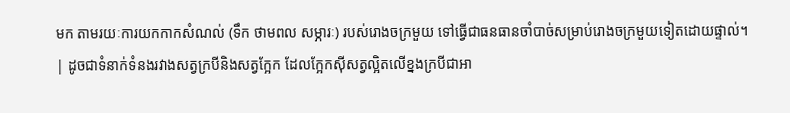មក តាមរយៈការយកកាកសំណល់ (ទឹក ថាមពល សម្ភារៈ) របស់រោងចក្រមួយ ទៅធ្វើជាធនធានចាំបាច់សម្រាប់រោងចក្រមួយទៀតដោយផ្ទាល់។ | ដូចជាទំនាក់ទំនងរវាងសត្វក្របីនិងសត្វក្អែក ដែលក្អែកស៊ីសត្វល្អិតលើខ្នងក្របីជាអា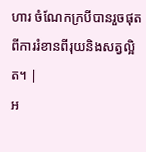ហារ ចំណែកក្របីបានរួចផុតពីការរំខានពីរុយនិងសត្វល្អិត។ |
អ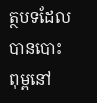ត្ថបទដែលបានបោះពុម្ពនៅ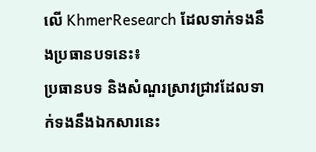លើ KhmerResearch ដែលទាក់ទងនឹងប្រធានបទនេះ៖
ប្រធានបទ និងសំណួរស្រាវជ្រាវដែលទាក់ទងនឹងឯកសារនេះ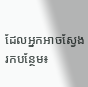ដែលអ្នកអាចស្វែងរកបន្ថែម៖